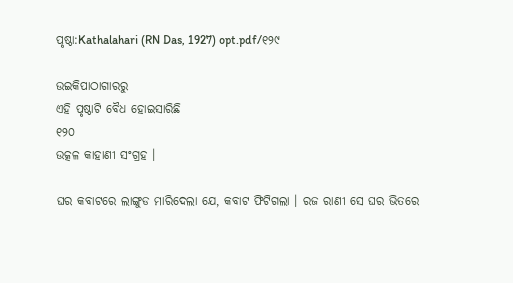ପୃଷ୍ଠା:Kathalahari (RN Das, 1927) opt.pdf/୧୨୯

ଉଇକିପାଠାଗାର‌ରୁ
ଏହି ପୃଷ୍ଠାଟି ବୈଧ ହୋଇସାରିଛି
୧୨୦
ଉତ୍କଳ କାହାଣୀ ସଂଗ୍ରହ ।

ଘର କବାଟରେ ଲାଙ୍ଗୁଡ ମାରିଦେଲା ଯେ, କବାଟ ଫିଟିଗଲା । ରଜ ରାଣୀ ସେ ଘର ଭିତରେ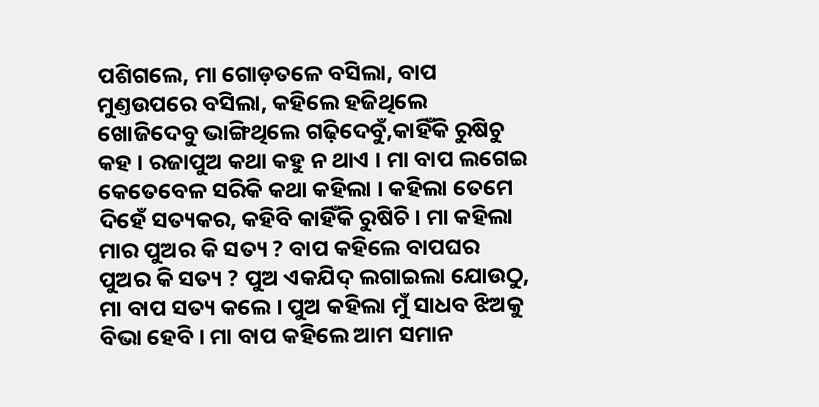ପଶିଗଲେ, ମା ଗୋଡ଼ତଳେ ବସିଲା, ବାପ ମୁଣ୍ତଉପରେ ବସିଲା, କ‌ହିଲେ ହଜିଥିଲେ ଖୋଜିଦେବୁ ଭାଙ୍ଗିଥିଲେ ଗଢ଼ିଦେବୁଁ,କାହିଁକି ରୁଷିଚୁ କ‌ହ । ରଜାପୁଅ କଥା କହୁ ନ ଥାଏ । ମା ବାପ ଲଗେଇ କେତେବେଳ ସରିକି କଥା କହିଲା । କହିଲା ତେମେ ଦିହେଁ ସତ୍ୟକର, କ‌ହିବି କାହିଁକି ରୁଷିଚି । ମା କହିଲା ମାର ପୁଅର କି ସତ୍ୟ ? ବାପ କହିଲେ ବାପଘର ପୁଅର କି ସତ୍ୟ ? ପୁଅ ଏକଯିଦ୍ ଲଗାଇଲା ଯୋଉଠୁ, ମା ବାପ ସତ୍ୟ କଲେ । ପୁଅ କହିଲା ମୁଁ ସାଧବ ଝିଅକୁ ବିଭା ହେବି । ମା ବାପ କହିଲେ ଆମ ସମାନ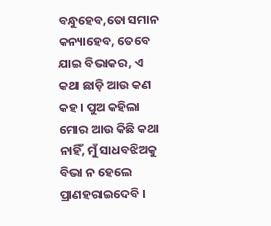ବନ୍ଧୁହେବ,ତୋ ସମାନ କନ୍ୟାହେବ, ତେବେ ଯାଇ ବିଭାକର, ଏ କଥା ଛାଡ଼ି ଆଉ କଣ କହ । ପୁଅ କହିଲା ମୋର ଆଉ କିଛି କଥା ନାହିଁ, ମୁଁ ସାଧବଝିଅକୁ ବିଭା ନ ହେଲେ ପ୍ରାଣହରାଇଦେବି ।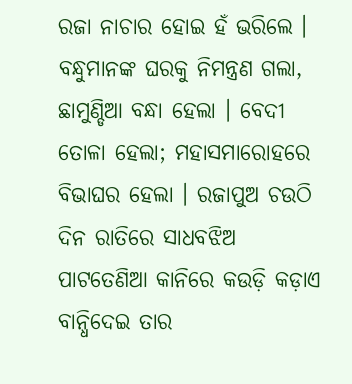ରଜା ନାଚାର ହୋଇ ହଁ ଭରିଲେ । ବନ୍ଧୁମାନଙ୍କ ଘରକୁ ନିମନ୍ତ୍ରଣ ଗଲା, ଛାମୁଣ୍ଡିଆ ବନ୍ଧା ହେଲା । ବେଦୀ ତୋଳା ହେଲା; ମହାସମାରୋହରେ ବିଭାଘର ହେଲା । ରଜାପୁଅ ଚଉଠି ଦିନ ରାତିରେ ସାଧବଝିଅ ପାଟତେଣିଆ କାନିରେ କଉଡ଼ି କଡ଼ାଏ ବାନ୍ଧିଦେଇ ତାର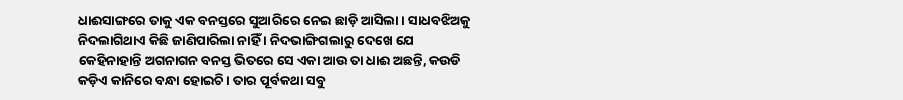ଧାଈସାଙ୍ଗରେ ତାକୁ ଏକ ବନସ୍ତରେ ସୁଆରିରେ ନେଇ ଛାଡ଼ି ଆସିଲା । ସାଧବଝିଅକୁ ନିଦଲାଗିଥାଏ କିଛି ଜାଣିପାରିଲା ନାହିଁ । ନିଦଭାଙ୍ଗିଗଲାରୁ ଦେଖେ ଯେ କେହିନାହାନ୍ତି ଅଗନାଗନ ବନସ୍ତ ଭିତରେ ସେ ଏକା ଆଉ ତା ଧାଈ ଅଛନ୍ତି, କଉଡି କଡ଼ିଏ କାନିରେ ବନ୍ଧା ହୋଇଚି । ତାର ପୂର୍ବକଥା ସବୁ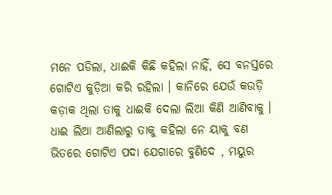ମନେ ପଡିଲା, ଧାଈକି କିଛି କହିଲା ନାହିଁ, ସେ ବନସ୍ତରେ ଗୋଟିଏ କୁଡ଼ିଆ କରି ରହିଲା । କାନିରେ ଯେଉଁ କଉଡ଼ି କଡ଼ାକ ଥିଲା ତାକୁ ଧାଈକି ଦେଲା ଲିଆ କିଣି ଆଣିବାକୁ । ଧାଈ ଲିଆ ଆଣିଲାରୁ ତାକୁ କହିଲା ନେ ୟାକୁ ବଣ ଭିତରେ ଗୋଟିଏ ପଦା ଯେଗାରେ ବୁଣିଦେ , ମୟୁର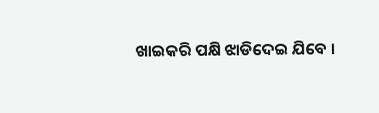ଖାଇକରି ପକ୍ଷି ଝାଡିଦେଇ ଯିବେ ।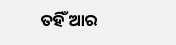ତ‌ହିଁ ଆର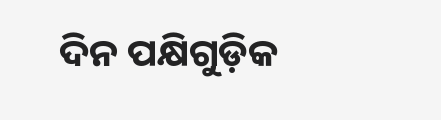ଦିନ ପକ୍ଷିଗୁଡ଼ିକ